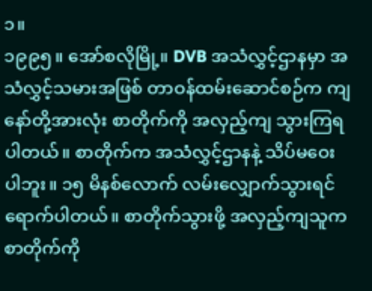၁။
၁၉၉၅။ အော်စလိုမြို့။ DVB အသံလွှင့်ဌာနမှာ အသံလွှင့်သမားအဖြစ် တာဝန်ထမ်းဆောင်စဉ်က ကျနော်တို့အားလုံး စာတိုက်ကို အလှည့်ကျ သွားကြရပါတယ်။ စာတိုက်က အသံလွှင့်ဌာနနဲ့ သိပ်မဝေးပါဘူး။ ၁၅ မိနစ်လောက် လမ်းလျှောက်သွားရင် ရောက်ပါတယ်။ စာတိုက်သွားဖို့ အလှည့်ကျသူက စာတိုက်ကို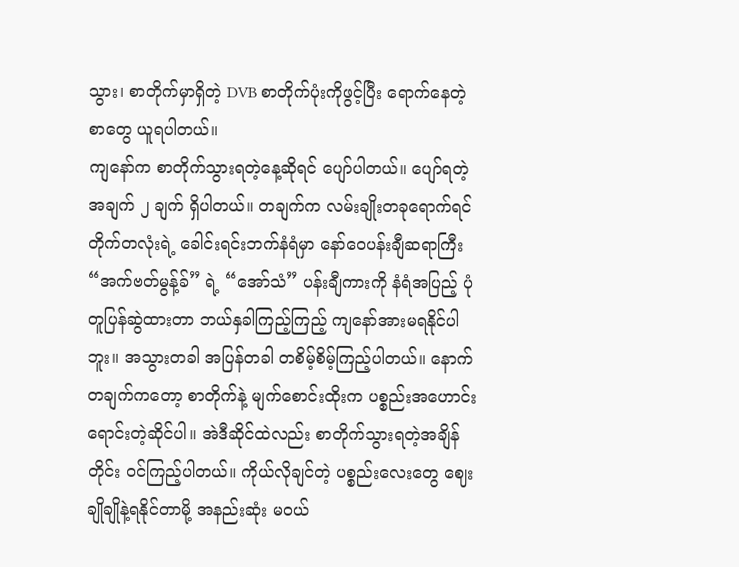သွား၊ စာတိုက်မှာရှိတဲ့ DVB စာတိုက်ပုံးကိုဖွင့်ပြီး ရောက်နေတဲ့စာတွေ ယူရပါတယ်။
ကျနော်က စာတိုက်သွားရတဲ့နေ့ဆိုရင် ပျော်ပါတယ်။ ပျော်ရတဲ့အချက် ၂ ချက် ရှိပါတယ်။ တချက်က လမ်းချိုးတခုရောက်ရင် တိုက်တလုံးရဲ့ ခေါင်းရင်းဘက်နံရံမှာ နော်ဝေပန်းချီဆရာကြီး “အက်ဗတ်မွန့်ခ်” ရဲ့ “အော်သံ” ပန်းချီကားကို နံရံအပြည့် ပုံတူပြန်ဆွဲထားတာ ဘယ်နှခါကြည့်ကြည့် ကျနော်အားမရနိုင်ပါဘူး။ အသွားတခါ အပြန်တခါ တစိမ့်စိမ့်ကြည့်ပါတယ်။ နောက်တချက်ကတော့ စာတိုက်နဲ့ မျက်စောင်းထိုးက ပစ္စည်းအဟောင်းရောင်းတဲ့ဆိုင်ပါ။ အဲဒီဆိုင်ထဲလည်း စာတိုက်သွားရတဲ့အချိန်တိုင်း ဝင်ကြည့်ပါတယ်။ ကိုယ်လိုချင်တဲ့ ပစ္စည်းလေးတွေ ဈေးချိုချိုနဲ့ရနိုင်တာမို့ အနည်းဆုံး မဝယ်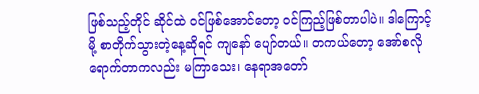ဖြစ်သည့်တိုင် ဆိုင်ထဲ ဝင်ဖြစ်အောင်တော့ ဝင်ကြည့်ဖြစ်တာပါပဲ။ ဒါကြောင့်မို့ စာတိုက်သွားတဲ့နေ့ဆိုရင် ကျနော် ပျော်တယ်။ တကယ်တော့ အော်စလို ရောက်တာကလည်း မကြာသေး၊ နေရာအတော်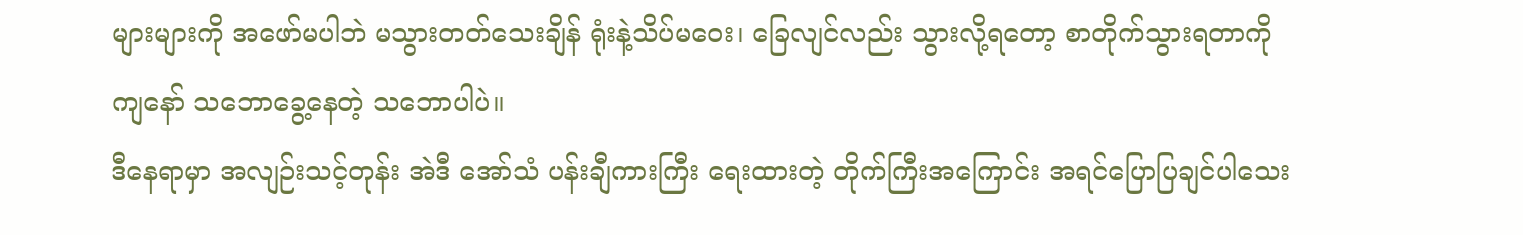များများကို အဖော်မပါဘဲ မသွားတတ်သေးချိန် ရုံးနဲ့သိပ်မဝေး၊ ခြေလျင်လည်း သွားလို့ရတော့ စာတိုက်သွားရတာကို ကျနော် သဘောခွေ့နေတဲ့ သဘောပါပဲ။
ဒီနေရာမှာ အလျဉ်းသင့်တုန်း အဲဒီ အော်သံ ပန်းချီကားကြီး ရေးထားတဲ့ တိုက်ကြီးအကြောင်း အရင်ပြောပြချင်ပါသေး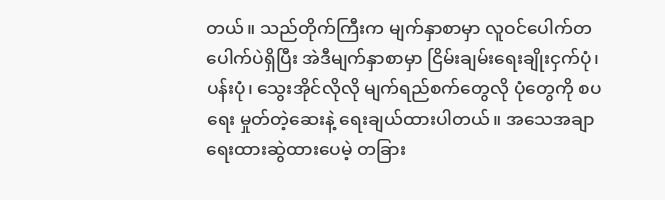တယ်။ သည်တိုက်ကြီးက မျက်နှာစာမှာ လူဝင်ပေါက်တပေါက်ပဲရှိပြီး အဲဒီမျက်နှာစာမှာ ငြိမ်းချမ်းရေးချိုးငှက်ပုံ၊ ပန်းပုံ၊ သွေးအိုင်လိုလို မျက်ရည်စက်တွေလို ပုံတွေကို စပရေး မှုတ်တဲ့ဆေးနဲ့ ရေးချယ်ထားပါတယ်။ အသေအချာ ရေးထားဆွဲထားပေမဲ့ တခြား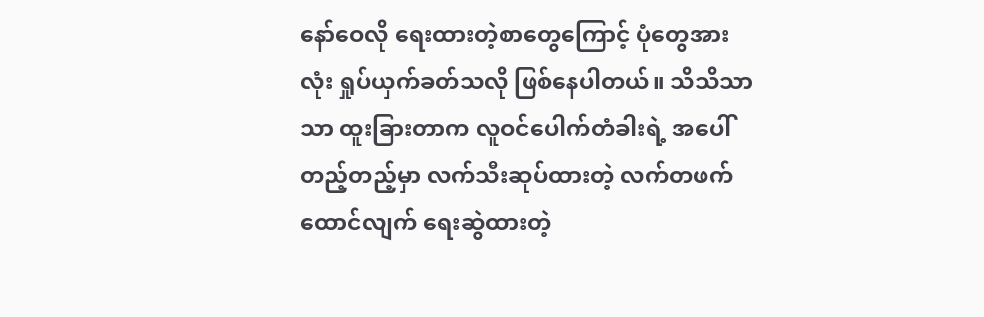နော်ဝေလို ရေးထားတဲ့စာတွေကြောင့် ပုံတွေအားလုံး ရှုပ်ယှက်ခတ်သလို ဖြစ်နေပါတယ်။ သိသိသာသာ ထူးခြားတာက လူဝင်ပေါက်တံခါးရဲ့ အပေါ်တည့်တည့်မှာ လက်သီးဆုပ်ထားတဲ့ လက်တဖက် ထောင်လျက် ရေးဆွဲထားတဲ့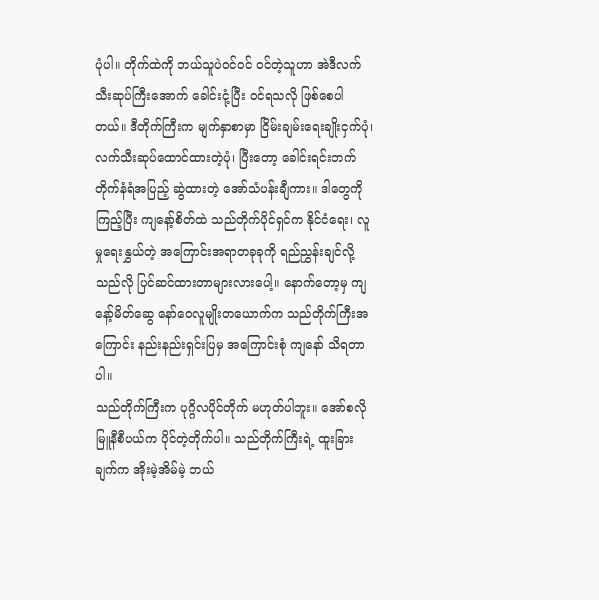ပုံပါ။ တိုက်ထဲကို ဘယ်သူပဲဝင်ဝင် ဝင်တဲ့သူဟာ အဲဒီလက်သီးဆုပ်ကြီးအောက် ခေါင်းငုံ့ပြီး ဝင်ရသလို ဖြစ်စေပါတယ်။ ဒီတိုက်ကြီးက မျက်နှာစာမှာ ငြိမ်းချမ်းရေးချိုးငှက်ပုံ၊ လက်သီးဆုပ်ထောင်ထားတဲ့ပုံ၊ ပြီးတော့ ခေါင်းရင်းဘက် တိုက်နံရံအပြည့် ဆွဲထားတဲ့ အော်သံပန်းချီကား။ ဒါတွေကိုကြည့်ပြီး ကျနော့်စိတ်ထဲ သည်တိုက်ပိုင်ရှင်က နိုင်ငံရေး၊ လူမှုရေးနွှယ်တဲ့ အကြောင်းအရာတခုခုကို ရည်ညွှန်းချင်လို့ သည်လို ပြင်ဆင်ထားတာများလားပေါ့။ နောက်တော့မှ ကျနော့်မိတ်ဆွေ နော်ဝေလူမျိုးတယောက်က သည်တိုက်ကြီးအကြောင်း နည်းနည်းရှင်းပြမှ အကြောင်းစုံ ကျနော် သိရတာပါ။
သည်တိုက်ကြီးက ပုဂ္ဂိလပိုင်တိုက် မဟုတ်ပါဘူး။ အော်စလို မြူနီစီပယ်က ပိုင်တဲ့တိုက်ပါ။ သည်တိုက်ကြီးရဲ့ ထူးခြားချက်က အိုးမဲ့အိမ်မဲ့ ဘယ်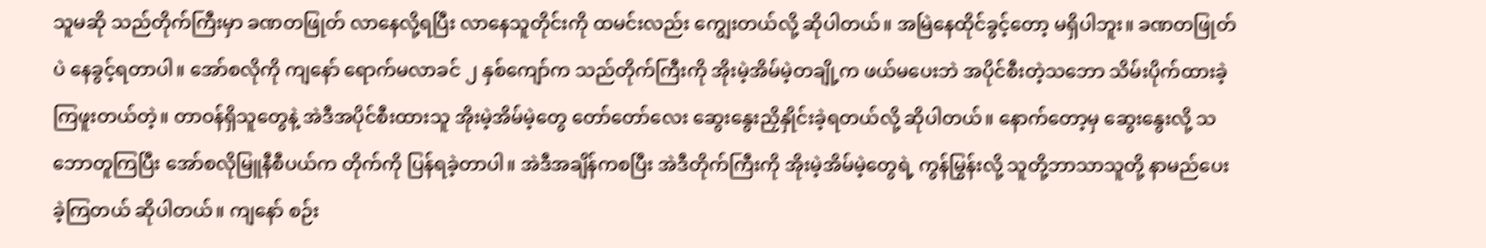သူမဆို သည်တိုက်ကြီးမှာ ခဏတဖြုတ် လာနေလို့ရပြီး လာနေသူတိုင်းကို ထမင်းလည်း ကျွေးတယ်လို့ ဆိုပါတယ်။ အမြဲနေထိုင်ခွင့်တော့ မရှိပါဘူး။ ခဏတဖြုတ်ပဲ နေခွင့်ရတာပါ။ အော်စလိုကို ကျနော် ရောက်မလာခင် ၂ နှစ်ကျော်က သည်တိုက်ကြီးကို အိုးမဲ့အိမ်မဲ့တချို့က ဖယ်မပေးဘဲ အပိုင်စီးတဲ့သဘော သိမ်းပိုက်ထားခဲ့ကြဖူးတယ်တဲ့။ တာဝန်ရှိသူတွေနဲ့ အဲဒီအပိုင်စီးထားသူ အိုးမဲ့အိမ်မဲ့တွေ တော်တော်လေး ဆွေးနွေးညှိနှိုင်းခဲ့ရတယ်လို့ ဆိုပါတယ်။ နောက်တော့မှ ဆွေးနွေးလို့ သဘောတူကြပြီး အော်စလိုမြူနီစီပယ်က တိုက်ကို ပြန်ရခဲ့တာပါ။ အဲဒီအချိန်ကစပြီး အဲဒီတိုက်ကြီးကို အိုးမဲ့အိမ်မဲ့တွေရဲ့ ကွန်မြွန်းလို့ သူတို့ဘာသာသူတို့ နာမည်ပေးခဲ့ကြတယ် ဆိုပါတယ်။ ကျနော် စဉ်း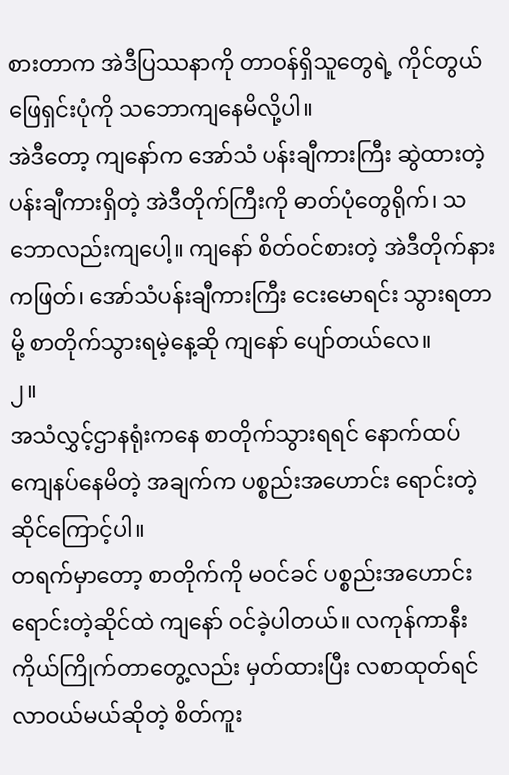စားတာက အဲဒီပြဿနာကို တာဝန်ရှိသူတွေရဲ့ ကိုင်တွယ်ဖြေရှင်းပုံကို သဘောကျနေမိလို့ပါ။
အဲဒီတော့ ကျနော်က အော်သံ ပန်းချီကားကြီး ဆွဲထားတဲ့ ပန်းချီကားရှိတဲ့ အဲဒီတိုက်ကြီးကို ဓာတ်ပုံတွေရိုက်၊ သဘောလည်းကျပေါ့။ ကျနော် စိတ်ဝင်စားတဲ့ အဲဒီတိုက်နားကဖြတ်၊ အော်သံပန်းချီကားကြီး ငေးမောရင်း သွားရတာမို့ စာတိုက်သွားရမဲ့နေ့ဆို ကျနော် ပျော်တယ်လေ။
၂။
အသံလွှင့်ဌာနရုံးကနေ စာတိုက်သွားရရင် နောက်ထပ် ကျေနပ်နေမိတဲ့ အချက်က ပစ္စည်းအဟောင်း ရောင်းတဲ့ဆိုင်ကြောင့်ပါ။
တရက်မှာတော့ စာတိုက်ကို မဝင်ခင် ပစ္စည်းအဟောင်းရောင်းတဲ့ဆိုင်ထဲ ကျနော် ဝင်ခဲ့ပါတယ်။ လကုန်ကာနီး ကိုယ်ကြိုက်တာတွေ့လည်း မှတ်ထားပြီး လစာထုတ်ရင် လာဝယ်မယ်ဆိုတဲ့ စိတ်ကူး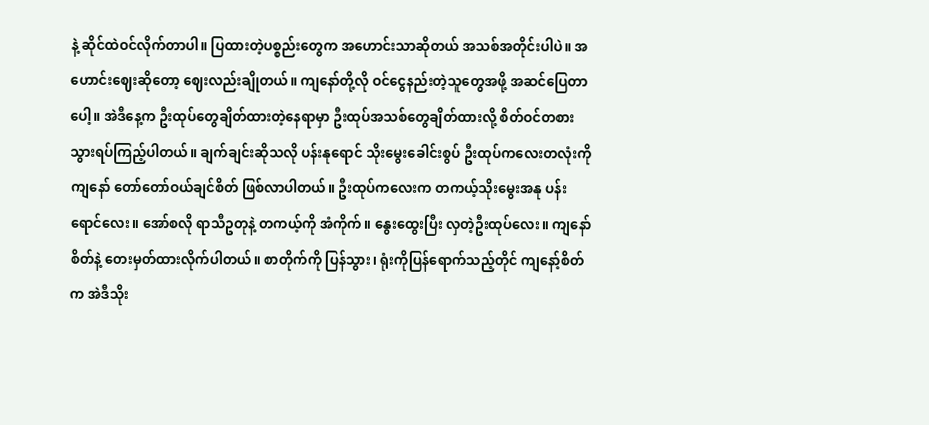နဲ့ ဆိုင်ထဲဝင်လိုက်တာပါ။ ပြထားတဲ့ပစ္စည်းတွေက အဟောင်းသာဆိုတယ် အသစ်အတိုင်းပါပဲ။ အဟောင်းဈေးဆိုတော့ ဈေးလည်းချိုတယ်။ ကျနော်တို့လို ဝင်ငွေနည်းတဲ့သူတွေအဖို့ အဆင်ပြေတာပေါ့။ အဲဒီနေ့က ဦးထုပ်တွေချိတ်ထားတဲ့နေရာမှာ ဦးထုပ်အသစ်တွေချိတ်ထားလို့ စိတ်ဝင်တစား သွားရပ်ကြည့်ပါတယ်။ ချက်ချင်းဆိုသလို ပန်းနုရောင် သိုးမွေးခေါင်းစွပ် ဦးထုပ်ကလေးတလုံးကို ကျနော် တော်တော်ဝယ်ချင်စိတ် ဖြစ်လာပါတယ်။ ဦးထုပ်ကလေးက တကယ့်သိုးမွေးအနု ပန်းရောင်လေး။ အော်စလို ရာသီဥတုနဲ့ တကယ့်ကို အံကိုက်။ နွေးထွေးပြီး လှတဲ့ဦးထုပ်လေး။ ကျနော် စိတ်နဲ့ တေးမှတ်ထားလိုက်ပါတယ်။ စာတိုက်ကို ပြန်သွား၊ ရုံးကိုပြန်ရောက်သည့်တိုင် ကျနော့်စိတ်က အဲဒီသိုး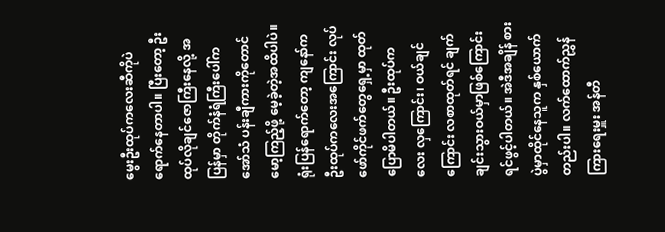မွေးဦးထုပ်ကလေးဆီကိုပဲ ရောက်နေတာပါ။ ပြီးတော့ ဦးထုပ်လိုချင်ဇောကြီးနေလို့ အပြန်မှာ တိုက်နံရံကြီးပေါ်က အော်သံ ပန်းချီကားကိုတောင် မော့ကြည့်ဖို့ မေ့ခဲ့တဲ့အထိပါပဲ။
ရုံးပြန်ရောက်တော့ ကျနော်က ဦးထုပ်ကလေးအကြောင်း လုပ်ဖော်ကိုင်ဖက်တွေရှေ့မှာ ထုတ်ပြောမိပါတယ်။ ဦးထုပ်ကလေး လှကြောင်း၊ ဝယ်ချင်ကြောင်း လစာထုတ်ရင် ချက်ချင်းသွားဝယ်မှာဖြစ်ကြောင်း ရင်ဖွင့်ပါတယ်။ အဲဒီအချိန် စားပွဲမှာထိုင်နေသူက နှစ်ယောက်တည်းပါ။ လက်ထောက်ညွှန်ကြားရေးမှူး အန်တီ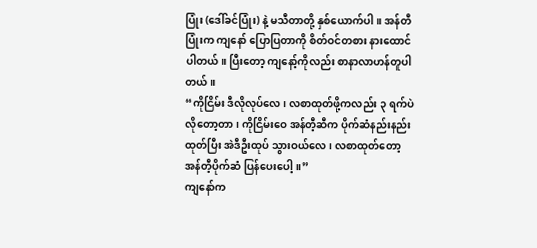ပြုံး (ဒေါ်ခင်ပြုံး) နဲ့ မသီတာတို့ နှစ်ယောက်ပါ။ အန်တီပြုံးက ကျနော် ပြောပြတာကို စိတ်ဝင်တစား နားထောင်ပါတယ်။ ပြီးတော့ ကျနော့်ကိုလည်း စာနာလာဟန်တူပါတယ်။
“ကိုငြိမ်း ဒီလိုလုပ်လေ၊ လစာထုတ်ဖို့ကလည်း ၃ ရက်ပဲ လိုတော့တာ၊ ကိုငြိမ်းဝေ အန်တီ့ဆီက ပိုက်ဆံနည်းနည်းထုတ်ပြီး အဲဒီဦးထုပ် သွားဝယ်လေ၊ လစာထုတ်တော့ အန်တီ့ပိုက်ဆံ ပြန်ပေးပေါ့။”
ကျနော်က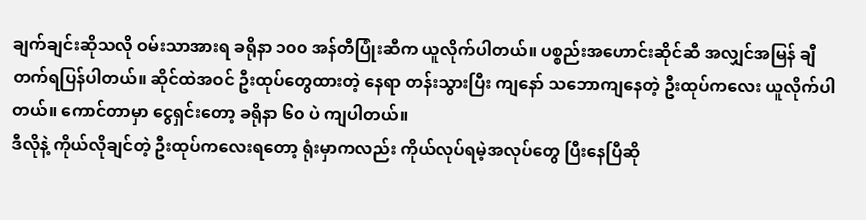ချက်ချင်းဆိုသလို ဝမ်းသာအားရ ခရိုနာ ၁၀၀ အန်တီပြုံးဆီက ယူလိုက်ပါတယ်။ ပစ္စည်းအဟောင်းဆိုင်ဆီ အလျှင်အမြန် ချီတက်ရပြန်ပါတယ်။ ဆိုင်ထဲအဝင် ဦးထုပ်တွေထားတဲ့ နေရာ တန်းသွားပြီး ကျနော် သဘောကျနေတဲ့ ဦးထုပ်ကလေး ယူလိုက်ပါတယ်။ ကောင်တာမှာ ငွေရှင်းတော့ ခရိုနာ ၆၀ ပဲ ကျပါတယ်။
ဒီလိုနဲ့ ကိုယ်လိုချင်တဲ့ ဦးထုပ်ကလေးရတော့ ရုံးမှာကလည်း ကိုယ်လုပ်ရမဲ့အလုပ်တွေ ပြီးနေပြီဆို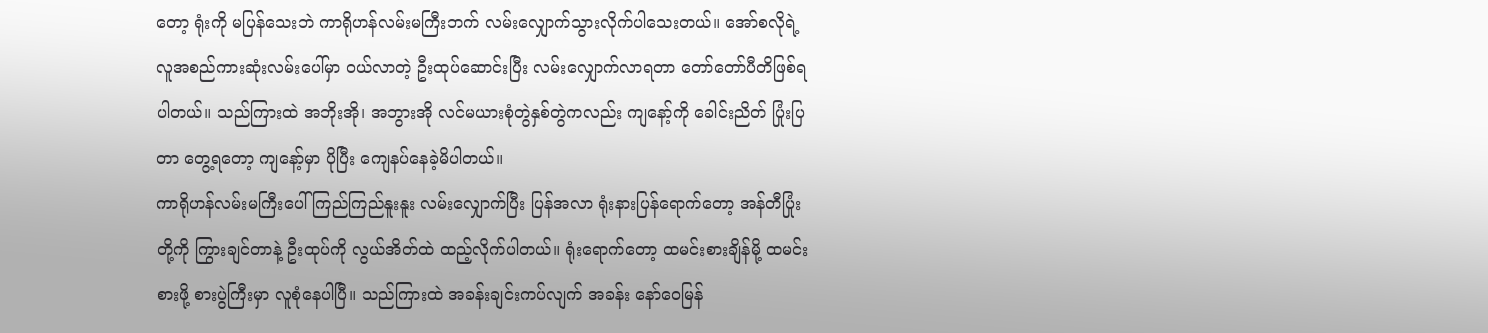တော့ ရုံးကို မပြန်သေးဘဲ ကာရိုဟန်လမ်းမကြီးဘက် လမ်းလျှောက်သွားလိုက်ပါသေးတယ်။ အော်စလိုရဲ့ လူအစည်ကားဆုံးလမ်းပေါ်မှာ ဝယ်လာတဲ့ ဦးထုပ်ဆောင်းပြီး လမ်းလျှောက်လာရတာ တော်တော်ပီတိဖြစ်ရပါတယ်။ သည်ကြားထဲ အဘိုးအို၊ အဘွားအို လင်မယားစုံတွဲနှစ်တွဲကလည်း ကျနော့်ကို ခေါင်းညိတ် ပြုံးပြတာ တွေ့ရတော့ ကျနော့်မှာ ပိုပြီး ကျေနပ်နေခဲ့မိပါတယ်။
ကာရိုဟန်လမ်းမကြီးပေါ် ကြည်ကြည်နူးနူး လမ်းလျှောက်ပြီး ပြန်အလာ ရုံးနားပြန်ရောက်တော့ အန်တီပြုံးတို့ကို ကြွားချင်တာနဲ့ ဦးထုပ်ကို လွယ်အိတ်ထဲ ထည့်လိုက်ပါတယ်။ ရုံးရောက်တော့ ထမင်းစားချိန်မို့ ထမင်းစားဖို့ စားပွဲကြီးမှာ လူစုံနေပါပြီ။ သည်ကြားထဲ အခန်းချင်းကပ်လျက် အခန်း နော်ဝေမြန်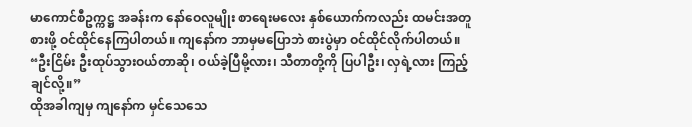မာကောင်စီဥက္ကဋ္ဌ အခန်းက နော်ဝေလူမျိုး စာရေးမလေး နှစ်ယောက်ကလည်း ထမင်းအတူစားဖို့ ဝင်ထိုင်နေကြပါတယ်။ ကျနော်က ဘာမှမပြောဘဲ စားပွဲမှာ ဝင်ထိုင်လိုက်ပါတယ်။
“ဦးငြိမ်း ဦးထုပ်သွားဝယ်တာဆို၊ ဝယ်ခဲ့ပြီမို့လား၊ သီတာတို့ကို ပြပါဦး၊ လှရဲ့လား ကြည့်ချင်လို့။”
ထိုအခါကျမှ ကျနော်က မှင်သေသေ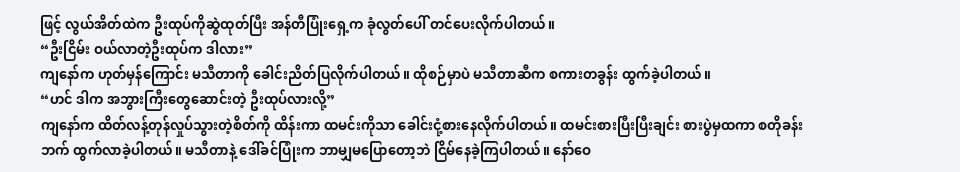ဖြင့် လွယ်အိတ်ထဲက ဦးထုပ်ကိုဆွဲထုတ်ပြီး အန်တီပြုံးရှေ့က ခုံလွတ်ပေါ် တင်ပေးလိုက်ပါတယ်။
“ဦးငြိမ်း ဝယ်လာတဲ့ဦးထုပ်က ဒါလား”
ကျနော်က ဟုတ်မှန်ကြောင်း မသီတာကို ခေါင်းညိတ်ပြလိုက်ပါတယ်။ ထိုစဉ်မှာပဲ မသီတာဆီက စကားတခွန်း ထွက်ခဲ့ပါတယ်။
“ဟင် ဒါက အဘွားကြီးတွေဆောင်းတဲ့ ဦးထုပ်လားလို့”
ကျနော်က ထိတ်လန့်တုန်လှုပ်သွားတဲ့စိတ်ကို ထိန်းကာ ထမင်းကိုသာ ခေါင်းငုံ့စားနေလိုက်ပါတယ်။ ထမင်းစားပြီးပြီးချင်း စားပွဲမှထကာ စတိုခန်းဘက် ထွက်လာခဲ့ပါတယ်။ မသီတာနဲ့ ဒေါ်ခင်ပြုံးက ဘာမျှမပြောတော့ဘဲ ငြိမ်နေခဲ့ကြပါတယ်။ နော်ဝေ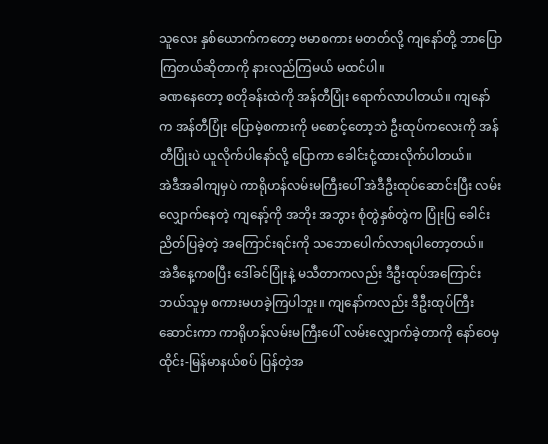သူလေး နှစ်ယောက်ကတော့ ဗမာစကား မတတ်လို့ ကျနော်တို့ ဘာပြောကြတယ်ဆိုတာကို နားလည်ကြမယ် မထင်ပါ။
ခဏနေတော့ စတိုခန်းထဲကို အန်တီပြုံး ရောက်လာပါတယ်။ ကျနော်က အန်တီပြုံး ပြောမဲ့စကားကို မစောင့်တော့ဘဲ ဦးထုပ်ကလေးကို အန်တီပြုံးပဲ ယူလိုက်ပါနော်လို့ ပြောကာ ခေါင်းငုံ့ထားလိုက်ပါတယ်။
အဲဒီအခါကျမှပဲ ကာရိုဟန်လမ်းမကြီးပေါ် အဲဒီဦးထုပ်ဆောင်းပြီး လမ်းလျှောက်နေတဲ့ ကျနော့်ကို အဘိုး အဘွား စုံတွဲနှစ်တွဲက ပြုံးပြ ခေါင်းညိတ်ပြခဲ့တဲ့ အကြောင်းရင်းကို သဘောပေါက်လာရပါတော့တယ်။
အဲဒီနေ့ကစပြီး ဒေါ်ခင်ပြုံးနဲ့ မသီတာကလည်း ဒီဦးထုပ်အကြောင်း ဘယ်သူမှ စကားမဟခဲ့ကြပါဘူး။ ကျနော်ကလည်း ဒီဦးထုပ်ကြီးဆောင်းကာ ကာရိုဟန်လမ်းမကြီးပေါ် လမ်းလျှောက်ခဲ့တာကို နော်ဝေမှ ထိုင်း-မြန်မာနယ်စပ် ပြန်တဲ့အ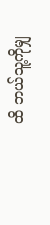ထိ ဘယ်သူ့ကိုမျှ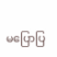မပြောပြ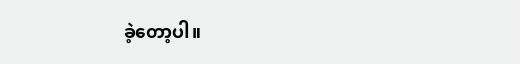ခဲ့တော့ပါ။